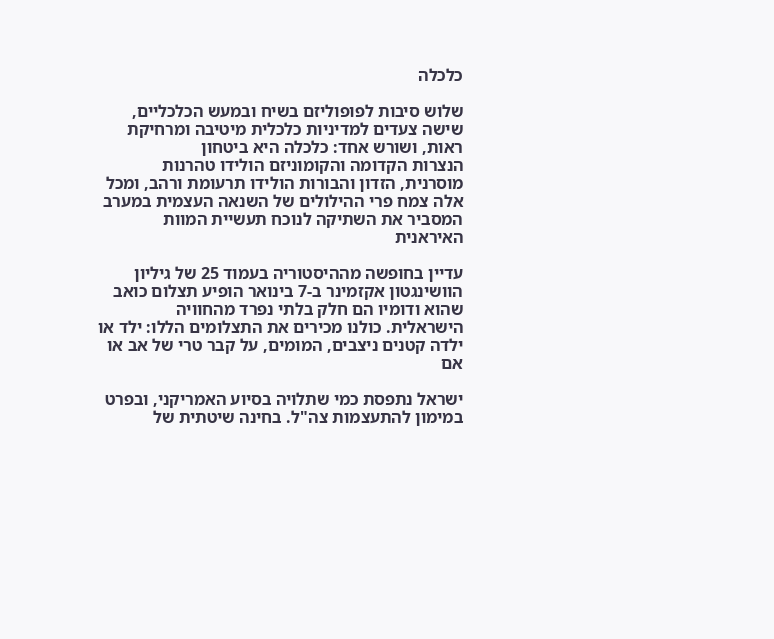כלכלה

שלוש סיבות לפופוליזם בשיח ובמעש הכלכליים, שישה צעדים למדיניות כלכלית מיטיבה ומרחיקת ראות, ושורש אחד: כלכלה היא ביטחון
הנצרות הקדומה והקומוניזם הולידו טהרנות מוסרנית, הזדון והבורות הולידו תרעומת ורהב, ומכל אלה צמח פרי ההילולים של השנאה העצמית במערב המסביר את השתיקה לנוכח תעשיית המוות האיראנית

עדיין בחופשה מההיסטוריה בעמוד 25 של גיליון הוושינגטון אקזמינר ב-7 בינואר הופיע תצלום כואב שהוא ודומיו הם חלק בלתי נפרד מהחוויה הישראלית. כולנו מכירים את התצלומים הללו: ילד או ילדה קטנים ניצבים, המומים, על קבר טרי של אב או אם

ישראל נתפסת כמי שתלויה בסיוע האמריקני, ובפרט במימון להתעצמות צה"ל. בחינה שיטתית של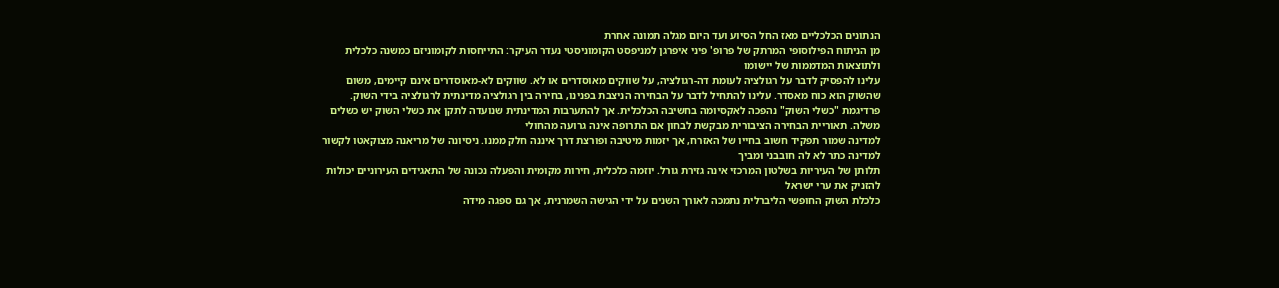הנתונים הכלכליים מאז החל הסיוע ועד היום מגלה תמונה אחרת
מן הניתוח הפילוסופי המרתק של פרופ' פיני איפרגן למניפסט הקומוניסטי נעדר העיקר: התייחסות לקומוניזם כמשנה כלכלית ולתוצאות המדממות של יישומו
עלינו להפסיק לדבר על רגולציה לעומת דה-רגולציה, על שווקים מאוסדרים או לא. שווקים לא-מאוסדרים אינם קיימים, משום שהשוק הוא כוח מאסדר. עלינו להתחיל לדבר על הבחירה הניצבת בפנינו, בחירה בין רגולציה מדינתית לרגולציה בידי השוק.
פרדיגמת "כשלי השוק" נהפכה לאקסיומה בחשיבה הכלכלית. אך להתערבות המדינתית שנועדה לתקן את כשלי השוק יש כשלים משלה. תאוריית הבחירה הציבורית מבקשת לבחון אם התרופה אינה גרועה מהחולי
למדינה שמור תפקיד חשוב בחייו של האזרח, אך יזמות מיטיבה ופורצת דרך איננה חלק ממנו. ניסיונה של מריאנה מצוקאטו לקשור למדינה כתר לא לה חובבני ומביך
תלותן של העיריות בשלטון המרכזי אינה גזירת גורל. יוזמה כלכלית, חירות מקומית והפעלה נכונה של התאגידים העירוניים יכולות להזניק את ערי ישראל
כלכלת השוק החופשי הליברלית נתמכה לאורך השנים על ידי הגישה השמרנית, אך גם ספגה מידה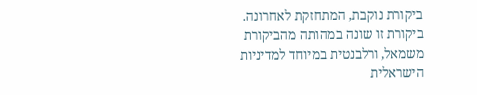ביקורת נוקבת, המתחזקת לאחרונה. ביקורת זו שונה במהותה מהביקורת משמאל, ורלבנטית במיוחד למדיניות הישראלית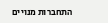התחברות מנויים